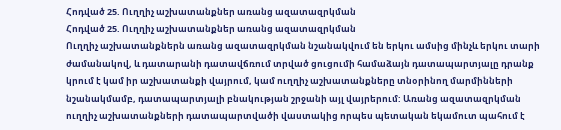Հոդված 25. Ուղղիչ աշխատանքներ առանց ազատազրկման
Հոդված 25. Ուղղիչ աշխատանքներ առանց ազատազրկման
Ուղղիչ աշխատանքներն առանց ազատազրկման նշանակվում են երկու ամսից մինչև երկու տարի ժամանակով, և դատարանի դատավճռում տրված ցուցումի համաձայն դատապարտյալը դրանք կրում է կամ իր աշխատանքի վայրում, կամ ուղղիչ աշխատանքները տնօրինող մարմինների նշանակմամբ, դատապարտյալի բնակության շրջանի այլ վայրերում: Առանց ազատազրկման ուղղիչ աշխատանքների դատապարտվածի վաստակից որպես պետական եկամուտ պահում է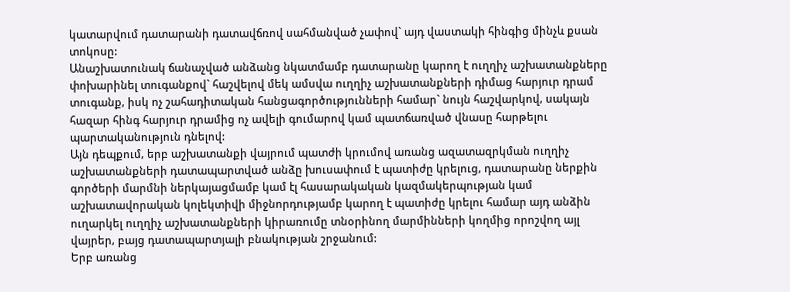կատարվում դատարանի դատավճռով սահմանված չափով` այդ վաստակի հինգից մինչև քսան տոկոսը:
Անաշխատունակ ճանաչված անձանց նկատմամբ դատարանը կարող է ուղղիչ աշխատանքները փոխարինել տուգանքով` հաշվելով մեկ ամսվա ուղղիչ աշխատանքների դիմաց հարյուր դրամ տուգանք, իսկ ոչ շահադիտական հանցագործությունների համար` նույն հաշվարկով, սակայն հազար հինգ հարյուր դրամից ոչ ավելի գումարով կամ պատճառված վնասը հարթելու պարտականություն դնելով:
Այն դեպքում, երբ աշխատանքի վայրում պատժի կրումով առանց ազատազրկման ուղղիչ աշխատանքների դատապարտված անձը խուսափում է պատիժը կրելուց, դատարանը ներքին գործերի մարմնի ներկայացմամբ կամ էլ հասարակական կազմակերպության կամ աշխատավորական կոլեկտիվի միջնորդությամբ կարող է պատիժը կրելու համար այդ անձին ուղարկել ուղղիչ աշխատանքների կիրառումը տնօրինող մարմինների կողմից որոշվող այլ վայրեր, բայց դատապարտյալի բնակության շրջանում:
Երբ առանց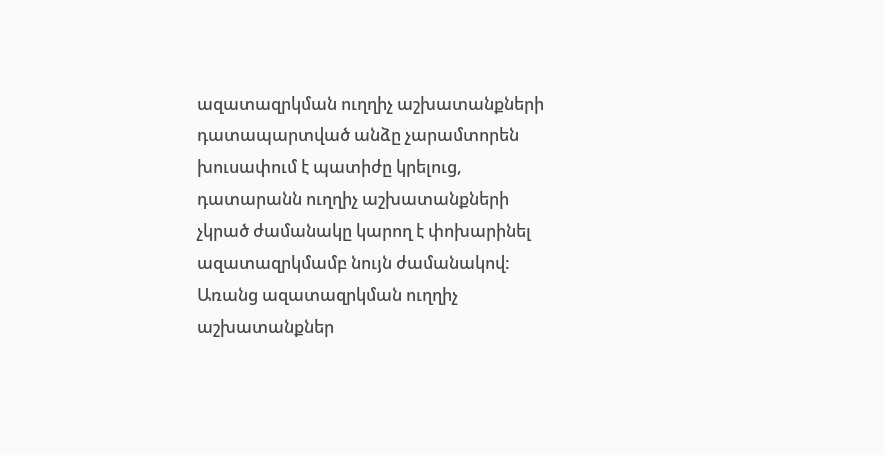ազատազրկման ուղղիչ աշխատանքների դատապարտված անձը չարամտորեն խուսափում է պատիժը կրելուց, դատարանն ուղղիչ աշխատանքների չկրած ժամանակը կարող է փոխարինել ազատազրկմամբ նույն ժամանակով:
Առանց ազատազրկման ուղղիչ աշխատանքներ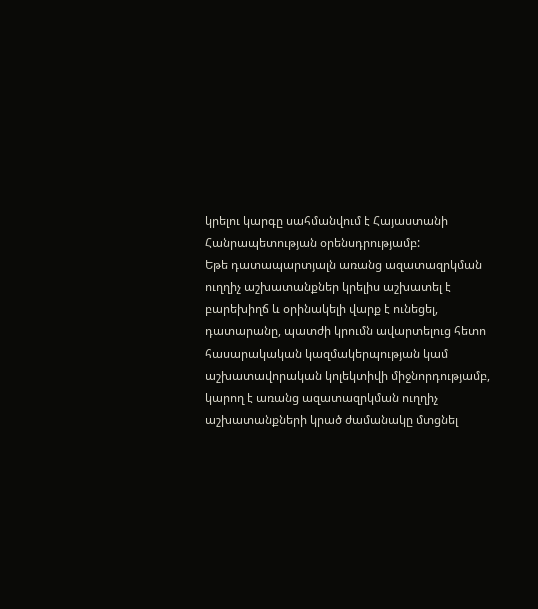կրելու կարգը սահմանվում է Հայաստանի Հանրապետության օրենսդրությամբ:
Եթե դատապարտյալն առանց ազատազրկման ուղղիչ աշխատանքներ կրելիս աշխատել է բարեխիղճ և օրինակելի վարք է ունեցել, դատարանը, պատժի կրումն ավարտելուց հետո հասարակական կազմակերպության կամ աշխատավորական կոլեկտիվի միջնորդությամբ, կարող է առանց ազատազրկման ուղղիչ աշխատանքների կրած ժամանակը մտցնել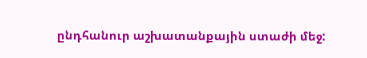ընդհանուր աշխատանքային ստաժի մեջ: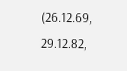(26.12.69, 29.12.82,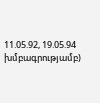11.05.92, 19.05.94 խմբագրությամբ)